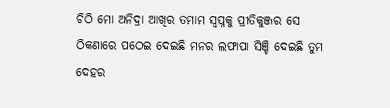ଚିଠି ମୋ ଅନିଦ୍ରା ଆଖିର ତମାମ ସ୍ୱପ୍ନକୁ ପ୍ରୀତିକୁଞ୍ଜର ସେ ଠିକଣାରେ ପଠେଇ ଦେଇଛି ମନର ଲଫାପା ସିଞ୍ଚି ଦେଇଛି ତୁମ ଦେହର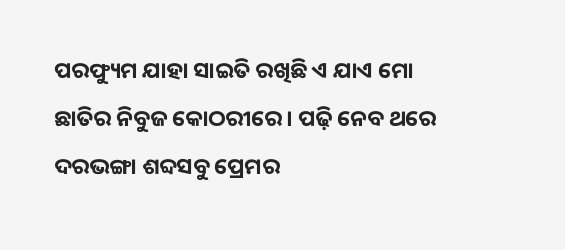ପରଫ୍ୟୁମ ଯାହା ସାଇତି ରଖିଛି ଏ ଯାଏ ମୋ ଛାତିର ନିବୁଜ କୋଠରୀରେ। ପଢ଼ି ନେବ ଥରେ ଦରଭଙ୍ଗା ଶବ୍ଦସବୁ ପ୍ରେମର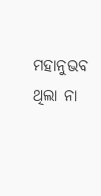ମହାନୁଭବ ଥିଲା ନା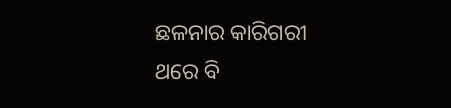ଛଳନାର କାରିଗରୀ ଥରେ ବି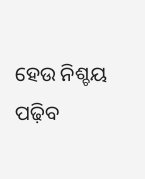ହେଉ ନିଶ୍ଚୟ ପଢ଼ିବ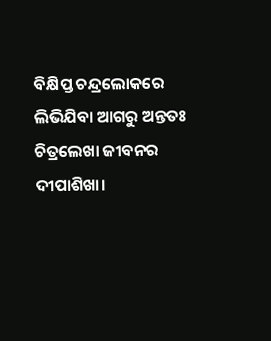ବିକ୍ଷିପ୍ତ ଚନ୍ଦ୍ରଲୋକରେ ଲିଭିଯିବା ଆଗରୁ ଅନ୍ତତଃ ଚିତ୍ରଲେଖା ଜୀବନର ଦୀପାଶିଖା।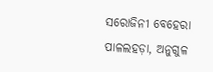ସରୋଜିନୀ ବେହେରା ପାଳଲହଡ଼ା, ଅନୁଗୁଳ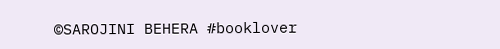©SAROJINI BEHERA #booklover